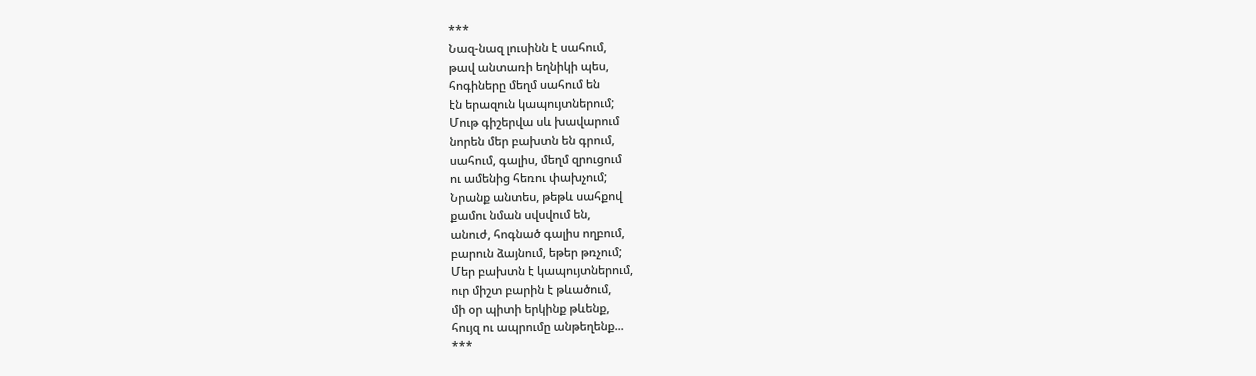***
Նազ-նազ լուսինն է սահում,
թավ անտառի եղնիկի պես,
հոգիները մեղմ սահում են
էն երազուն կապույտներում;
Մութ գիշերվա սև խավարում
նորեն մեր բախտն են գրում,
սահում, գալիս, մեղմ զրուցում
ու ամենից հեռու փախչում;
Նրանք անտես, թեթև սահքով
քամու նման սվսվում են,
անուժ, հոգնած գալիս ողբում,
բարուն ձայնում, եթեր թռչում;
Մեր բախտն է կապույտներում,
ուր միշտ բարին է թևածում,
մի օր պիտի երկինք թևենք,
հույզ ու ապրումը անթեղենք...
***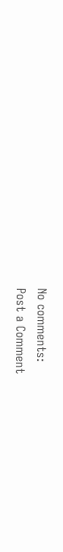No comments:
Post a Comment